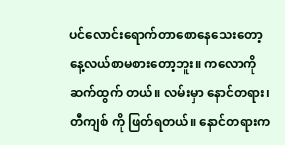ပင်လောင်းရောက်တာစောနေသေးတော့ နေ့လယ်စာမစားတော့ဘူး။ ကလောကို ဆက်ထွက် တယ်။ လမ်းမှာ နောင်တရား၊ တီကျစ် ကို ဖြတ်ရတယ်။ နောင်တရားက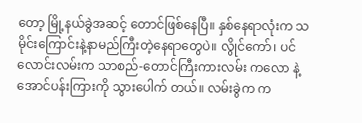တော့ မြို့နယ်ခွဲအဆင့် တောင်ဖြစ်နေပြီ။ နှစ်နေရာလုံးက သမိုင်းကြောင်းနဲ့နာမည်ကြီးတဲ့နေရာတွေပဲ။ လွိုင်ကော်၊ ပင်လောင်းလမ်းက သာစည်-တောင်ကြီးကားလမ်း ကလော နဲ့ အောင်ပန်းကြားကို သွားပေါက် တယ်။ လမ်းခွဲက က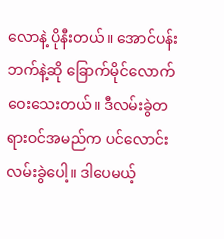လောနဲ့ ပိုနီးတယ်။ အောင်ပန်းဘက်နဲ့ဆို ခြောက်မိုင်လောက်ဝေးသေးတယ်။ ဒီလမ်းခွဲတရားဝင်အမည်က ပင်လောင်းလမ်းခွဲပေါ့။ ဒါပေမယ့်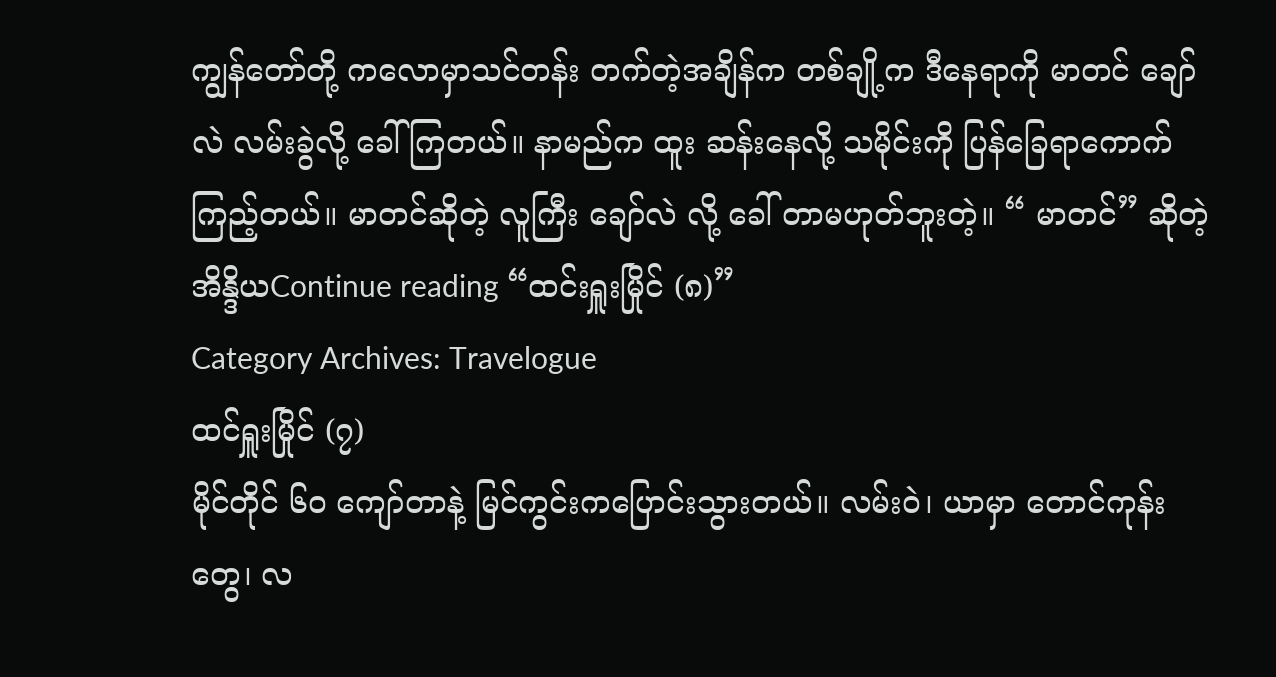ကျွန်တော်တို့ ကလောမှာသင်တန်း တက်တဲ့အချိန်က တစ်ချို့က ဒီနေရာကို မာတင် ချော်လဲ လမ်းခွဲလို့ ခေါ်ကြတယ်။ နာမည်က ထူး ဆန်းနေလို့ သမိုင်းကို ပြန်ခြေရာကောက်ကြည့်တယ်။ မာတင်ဆိုတဲ့ လူကြီး ချော်လဲ လို့ ခေါ် တာမဟုတ်ဘူးတဲ့။ “ မာတင်” ဆိုတဲ့ အိန္ဒိယContinue reading “ထင်းရှူးမြိုင် (၈)”
Category Archives: Travelogue
ထင်ရှူးမြိုင် (၇)
မိုင်တိုင် ၆၀ ကျော်တာနဲ့ မြင်ကွင်းကပြောင်းသွားတယ်။ လမ်းဝဲ၊ ယာမှာ တောင်ကုန်းတွေ၊ လ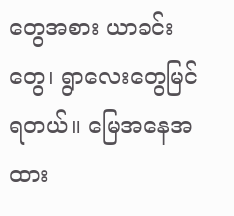တွေအစား ယာခင်းတွေ၊ ရွာလေးတွေမြင်ရတယ်။ မြေအနေအထား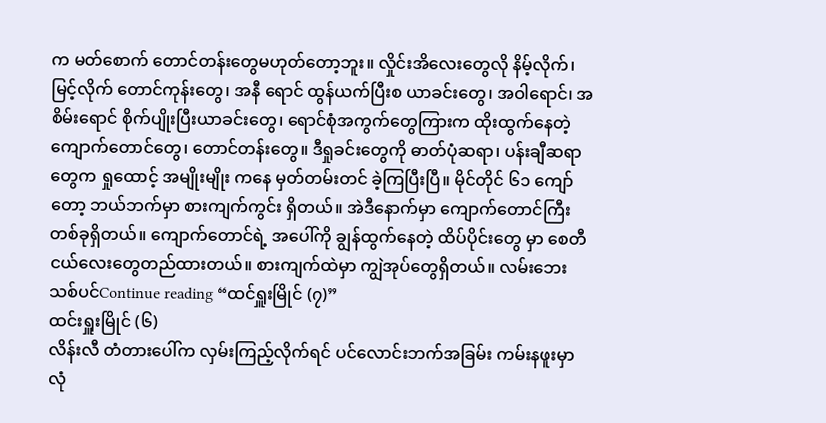က မတ်စောက် တောင်တန်းတွေမဟုတ်တော့ဘူး။ လှိုင်းအိလေးတွေလို နိမ့်လိုက်၊ မြင့်လိုက် တောင်ကုန်းတွေ၊ အနီ ရောင် ထွန်ယက်ပြီးစ ယာခင်းတွေ၊ အဝါရောင်၊ အစိမ်းရောင် စိုက်ပျိုးပြီးယာခင်းတွေ၊ ရောင်စုံအကွက်တွေကြားက ထိုးထွက်နေတဲ့ ကျောက်တောင်တွေ၊ တောင်တန်းတွေ။ ဒီရှုခင်းတွေကို ဓာတ်ပုံဆရာ၊ ပန်းချီဆရာတွေက ရှုထောင့် အမျိုးမျိုး ကနေ မှတ်တမ်းတင် ခဲ့ကြပြီးပြီ။ မိုင်တိုင် ၆၁ ကျော်တော့ ဘယ်ဘက်မှာ စားကျက်ကွင်း ရှိတယ်။ အဲဒီနောက်မှာ ကျောက်တောင်ကြီးတစ်ခုရှိတယ်။ ကျောက်တောင်ရဲ့ အပေါ်ကို ချွန်ထွက်နေတဲ့ ထိပ်ပိုင်းတွေ မှာ စေတီငယ်လေးတွေတည်ထားတယ်။ စားကျက်ထဲမှာ ကျွဲအုပ်တွေရှိတယ်။ လမ်းဘေး သစ်ပင်Continue reading “ထင်ရှူးမြိုင် (၇)”
ထင်းရှူးမြိုင် (၆)
လိန်းလီ တံတားပေါ်က လှမ်းကြည့်လိုက်ရင် ပင်လောင်းဘက်အခြမ်း ကမ်းနဖူးမှာ လုံ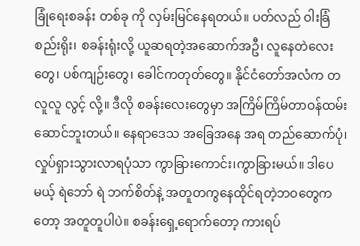ခြုံရေးစခန်း တစ်ခု ကို လှမ်းမြင်နေရတယ်။ ပတ်လည် ဝါးခြံစည်းရိုး၊ စခန်းရုံးလို့ ယူဆရတဲ့အဆောက်အဦ၊ လူနေတဲလေးတွေ၊ ပစ်ကျဉ်းတွေ၊ ခေါင်ကတုတ်တွေ။ နိုင်ငံတော်အလံက တလူလူ လွင့် လို့။ ဒီလို စခန်းလေးတွေမှာ အကြိမ်ကြိမ်တာဝန်ထမ်းဆောင်ဘူးတယ်။ နေရာဒေသ အခြေအနေ အရ တည်ဆောက်ပုံ၊ လှုပ်ရှားသွားလာရပုံသာ ကွာခြားကောင်း၊ကွာခြားမယ်။ ဒါပေမယ့် ရဲဘော် ရဲ ဘက်စိတ်နဲ့ အတူတကွနေထိုင်ရတဲ့ဘဝတွေကတော့ အတူတူပါပဲ။ စခန်းရှေ့ရောက်တော့ ကားရပ်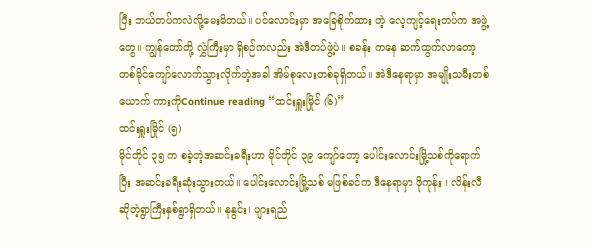ပြီး ဘယ်တပ်ကလဲလို့မေးမိတယ်။ ပင်လောင်းမှာ အခြေစိုက်ထား တဲ့ လေ့ကျင့်ရေးတပ်က အဖွဲ့တွေ။ ကျွန်တော်တို့ လွှဲကြီးမှာ ရှိစဉ်ကလည်း အဲဒီတပ်ဖွဲ့ပဲ။ စခန်း ကနေ ဆက်ထွက်လာတော့ တစ်မိုင်ကျော်လောက်သွားလိုက်တဲ့အခါ အိမ်စုလေးတစ်ခုရှိတယ်။ အဲဒီနေရာမှာ အမျိုးသမီးတစ်ယောက် ကားကိုContinue reading “ထင်းရှူးမြိုင် (၆)”
ထင်းရှူးမြိုင် (၅)
မိုင်တိုင် ၃၅ က စခဲ့တဲ့အဆင်းခရီးဟာ မိုင်တိုင် ၃၉ ကျော်တော့ ပေါင်းလောင်းမြို့သစ်ကိုရောက် ပြီး အဆင်းခရီးဆုံးသွားတယ်။ ပေါင်းလောင်းမြို့သစ် မဖြစ်ခင်က ဒီနေရာမှာ ဖိုကုန်း ၊ လိန်းလီ ဆိုတဲ့ရွာကြီးနှစ်ရွာရှိတယ်။ နနွင်း၊ ပျားရည်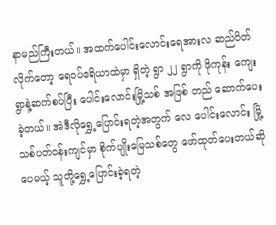နာမည်ကြီးတယ်။ အထက်ပေါင်းလောင်းရေအားလ ဆည်ပိတ်လိုက်တော့ ရေဝပ်ဧရိယာထဲမှာ ရှိတဲ့ ရွာ ၂၂ ရွာကို ဖိုကုန်း ကျေးရွာနဲ့ဆက်စပ်ပြီး ပေါင်းလောင်းမြို့သစ် အဖြစ် တည် ဆောက်ပေးခဲ့တယ်။ အဲဒီလိုရွှေ့ပြောင်းရတဲ့အတွက် လေ ပေါင်းလောင်း မြို့ သစ်ပတ်ဝန်းကျင်မှာ စိုက်ပျိုးမြေသစ်တွေ ဖော်ထုတ်ပေးတယ်ဆိုပေမယ့် သူတို့ရွှေ့ပြောင်းခဲ့ရတဲ့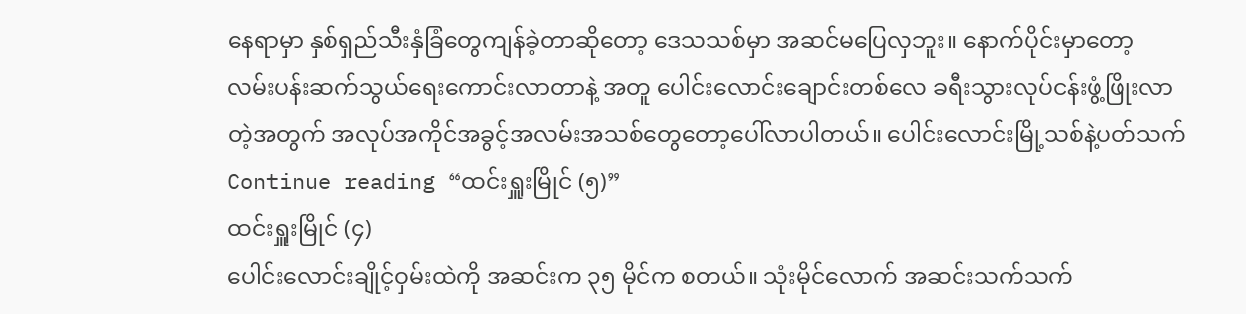နေရာမှာ နှစ်ရှည်သီးနှံခြံတွေကျန်ခဲ့တာဆိုတော့ ဒေသသစ်မှာ အဆင်မပြေလှဘူး။ နောက်ပိုင်းမှာတော့ လမ်းပန်းဆက်သွယ်ရေးကောင်းလာတာနဲ့ အတူ ပေါင်းလောင်းချောင်းတစ်လေ ခရီးသွားလုပ်ငန်းဖွံ့ဖြိုးလာတဲ့အတွက် အလုပ်အကိုင်အခွင့်အလမ်းအသစ်တွေတော့ပေါ်လာပါတယ်။ ပေါင်းလောင်းမြို့သစ်နဲ့ပတ်သက်Continue reading “ထင်းရှူးမြိုင် (၅)”
ထင်းရှူးမြိုင် (၄)
ပေါင်းလောင်းချိုင့်ဝှမ်းထဲကို အဆင်းက ၃၅ မိုင်က စတယ်။ သုံးမိုင်လောက် အဆင်းသက်သက်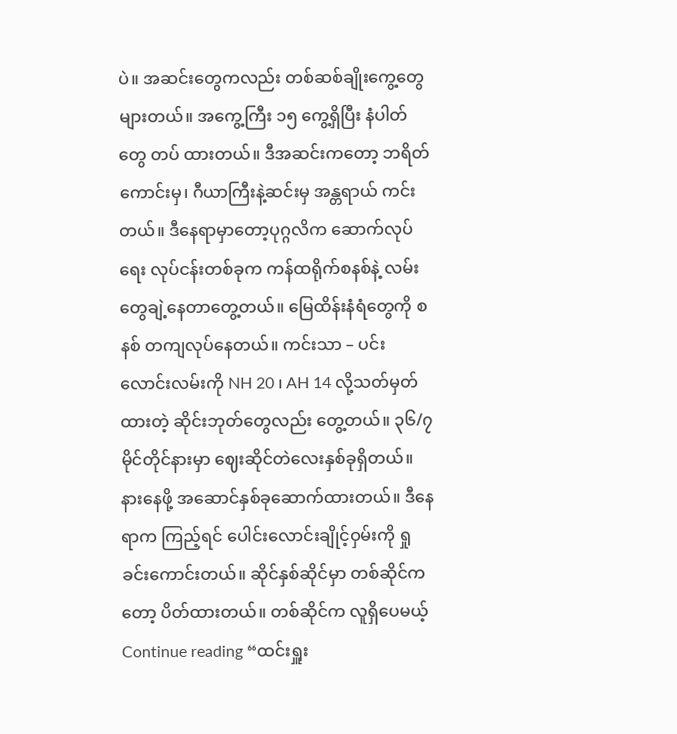ပဲ။ အဆင်းတွေကလည်း တစ်ဆစ်ချိုးကွေ့တွေများတယ်။ အကွေ့ကြီး ၁၅ ကွေ့ရှိပြီး နံပါတ်တွေ တပ် ထားတယ်။ ဒီအဆင်းကတော့ ဘရိတ်ကောင်းမှ၊ ဂီယာကြီးနဲ့ဆင်းမှ အန္တရာယ် ကင်းတယ်။ ဒီနေရာမှာတော့ပုဂ္ဂလိက ဆောက်လုပ်ရေး လုပ်ငန်းတစ်ခုက ကန်ထရိုက်စနစ်နဲ့ လမ်းတွေချဲ့နေတာတွေ့တယ်။ မြေထိန်းနံရံတွေကို စနစ် တကျလုပ်နေတယ်။ ကင်းသာ – ပင်းလောင်းလမ်းကို NH 20 ၊ AH 14 လို့သတ်မှတ်ထားတဲ့ ဆိုင်းဘုတ်တွေလည်း တွေ့တယ်။ ၃၆/၇ မိုင်တိုင်နားမှာ ဈေးဆိုင်တဲလေးနှစ်ခုရှိတယ်။ နားနေဖို့ အဆောင်နှစ်ခုဆောက်ထားတယ်။ ဒီနေရာက ကြည့်ရင် ပေါင်းလောင်းချိုင့်ဝှမ်းကို ရှုခင်းကောင်းတယ်။ ဆိုင်နှစ်ဆိုင်မှာ တစ်ဆိုင်က တော့ ပိတ်ထားတယ်။ တစ်ဆိုင်က လူရှိပေမယ့်Continue reading “ထင်းရှူး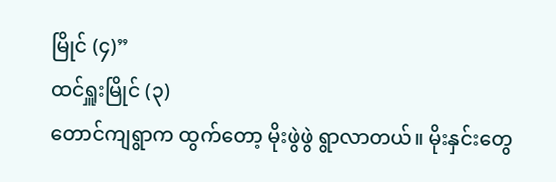မြိုင် (၄)”
ထင်ရှူးမြိုင် (၃)
တောင်ကျရွာက ထွက်တော့ မိုးဖွဲဖွဲ ရွာလာတယ်။ မိုးနှင်းတွေ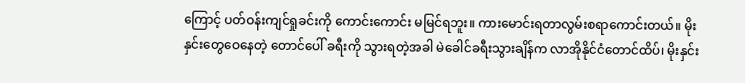ကြောင့် ပတ်ဝန်းကျင်ရှုခင်းကို ကောင်းကောင်း မမြင်ရဘူး။ ကားမောင်းရတာလွမ်းစရာကောင်းတယ်။ မိုးနှင်းတွေဝေနေတဲ့ တောင်ပေါ် ခရီးကို သွားရတဲ့အခါ မဲခေါင်ခရီးသွားချိန်က လာအိုနိုင်ငံတောင်ထိပ်၊ မိုးနှင်း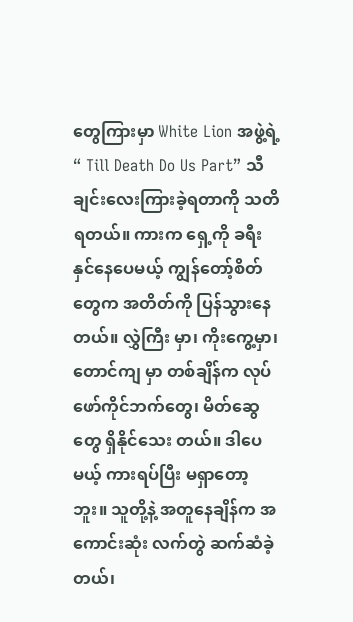တွေကြားမှာ White Lion အဖွဲ့ရဲ့ “ Till Death Do Us Part” သီချင်းလေးကြားခဲ့ရတာကို သတိရတယ်။ ကားက ရှေ့ကို ခရီးနှင်နေပေမယ့် ကျွန်တော့်စိတ်တွေက အတိတ်ကို ပြန်သွားနေတယ်။ လွှဲကြီး မှာ၊ ကိုးကွေ့မှာ၊ တောင်ကျ မှာ တစ်ချိန်က လုပ်ဖော်ကိုင်ဘက်တွေ၊ မိတ်ဆွေတွေ ရှိနိုင်သေး တယ်။ ဒါပေမယ့် ကားရပ်ပြီး မရှာတော့ဘူး။ သူတို့နဲ့ အတူနေချိန်က အကောင်းဆုံး လက်တွဲ ဆက်ဆံခဲ့တယ်၊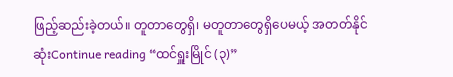ဖြည့်ဆည်းခဲ့တယ်။ တူတာတွေရှိ၊ မတူတာတွေရှိပေမယ့် အတတ်နိုင်ဆုံးContinue reading “ထင်ရှူးမြိုင် (၃)”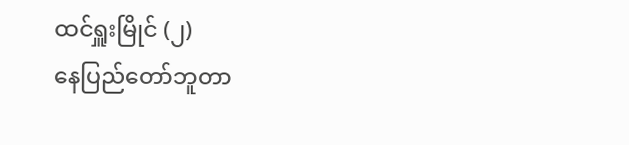ထင်ရှူးမြိုင် (၂)
နေပြည်တော်ဘူတာ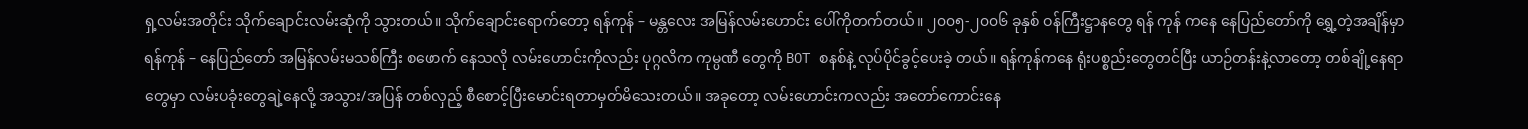ရှ့လမ်းအတိုင်း သိုက်ချောင်းလမ်းဆုံကို သွားတယ်။ သိုက်ချောင်းရောက်တော့ ရန်ကုန် – မန္တလေး အမြန်လမ်းဟောင်း ပေါ်ကိုတက်တယ်။ ၂၀၀၅-၂၀၀၆ ခုနှစ် ဝန်ကြီးဋ္ဌာနတွေ ရန် ကုန် ကနေ နေပြည်တော်ကို ရွှေ့တဲ့အချိန်မှာ ရန်ကုန် – နေပြည်တော် အမြန်လမ်းမသစ်ကြီး စဖောက် နေသလို လမ်းဟောင်းကိုလည်း ပုဂ္ဂလိက ကုမ္ပဏီ တွေကို BOT စနစ်နဲ့ လုပ်ပိုင်ခွင့်ပေးခဲ့ တယ်။ ရန်ကုန်ကနေ ရုံးပစ္စည်းတွေတင်ပြီး ယာဉ်တန်းနဲ့လာတော့ တစ်ချို့နေရာတွေမှာ လမ်းပခုံးတွေချဲ့နေလို့ အသွား/အပြန် တစ်လှည့် စီစောင့်ပြီးမောင်းရတာမှတ်မိသေးတယ်။ အခုတော့ လမ်းဟောင်းကလည်း အတော်ကောင်းနေ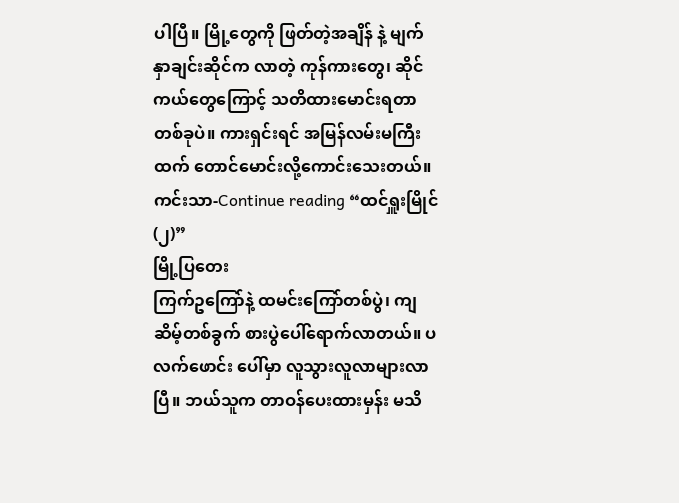ပါပြီ။ မြို့တွေကို ဖြတ်တဲ့အချိန် နဲ့ မျက်နှာချင်းဆိုင်က လာတဲ့ ကုန်ကားတွေ၊ ဆိုင်ကယ်တွေကြောင့် သတိထားမောင်းရတာတစ်ခုပဲ။ ကားရှင်းရင် အမြန်လမ်းမကြီးထက် တောင်မောင်းလို့ကောင်းသေးတယ်။ ကင်းသာ-Continue reading “ထင်ရှူးမြိုင် (၂)”
မြို့ပြတေး
ကြက်ဥကြော်နဲ့ ထမင်းကြော်တစ်ပွဲ၊ ကျဆိမ့်တစ်ခွက် စားပွဲပေါ်ရောက်လာတယ်။ ပလက်ဖောင်း ပေါ်မှာ လူသွားလူလာများလာပြီ။ ဘယ်သူက တာဝန်ပေးထားမှန်း မသိ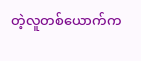တဲ့လူတစ်ယောက်က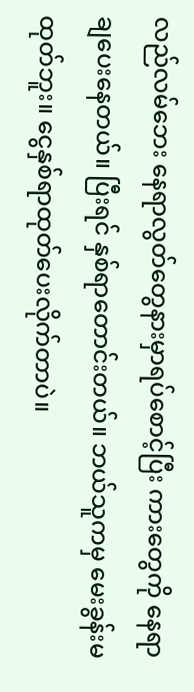လည်လမ်ဘေး နေရာလွတ်တွေနားမှာရပ်စောင့်ပြီး ကားတွေကို နေရာချပေးနေတယ်။ ပြီးရင် နှစ်ရာတောင်းတယ်။ ဘယ်သူကမှ မေးခွန်းမထုတ်ဘူး။ ငွေနှစ်ရာထုတ်ပေးလိုက်တာပဲ။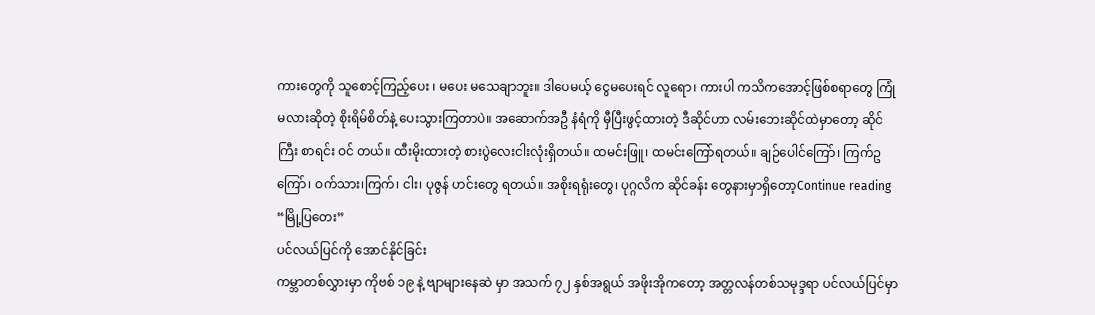ကားတွေကို သူစောင့်ကြည့်ပေး ၊ မပေး မသေချာဘူး။ ဒါပေမယ့် ငွေမပေးရင် လူရော၊ ကားပါ ကသိကအောင့်ဖြစ်စရာတွေ ကြုံမလားဆိုတဲ့ စိုးရိမ်စိတ်နဲ့ ပေးသွားကြတာပဲ။ အဆောက်အဦ နံရံကို မှီပြီးဖွင့်ထားတဲ့ ဒီဆိုင်ဟာ လမ်းဘေးဆိုင်ထဲမှာတော့ ဆိုင်ကြီး စာရင်း ဝင် တယ်။ ထီးမိုးထားတဲ့ စားပွဲလေးငါးလုံးရှိတယ်။ ထမင်းဖြူ၊ ထမင်းကြော်ရတယ်။ ချဉ်ပေါင်ကြော်၊ ကြက်ဥကြော်၊ ဝက်သား၊ကြက်၊ ငါး၊ ပုဇွန် ဟင်းတွေ ရတယ်။ အစိုးရရုံးတွေ၊ ပုဂ္ဂလိက ဆိုင်ခန်း တွေနားမှာရှိတော့Continue reading “မြို့ပြတေး”
ပင်လယ်ပြင်ကို အောင်နိုင်ခြင်း
ကမ္ဘာတစ်လွှားမှာ ကိုဗစ် ၁၉ နဲ့ ဗျာများနေဆဲ မှာ အသက် ၇၂ နှစ်အရွယ် အဖိုးအိုကတော့ အတ္တလန်တစ်သမုဒ္ဒရာ ပင်လယ်ပြင်မှာ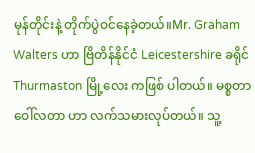မုန်တိုင်းနဲ့ တိုက်ပွဲဝင်နေခဲ့တယ်။Mr. Graham Walters ဟာ ဗြိတိန်နိုင်ငံ Leicestershire ခရိုင် Thurmaston မြို့လေး ကဖြစ် ပါတယ်။ မစ္စတာဝေါ်လတာ ဟာ လက်သမားလုပ်တယ်။ သူ့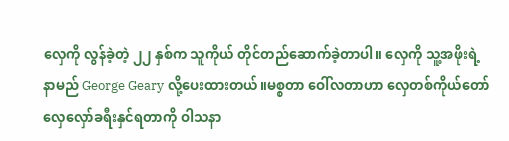လှေကို လွန်ခဲ့တဲ့ ၂၂ နှစ်က သူကိုယ် တိုင်တည်ဆောက်ခဲ့တာပါ။ လှေကို သူ့အဖိုးရဲ့ နာမည် George Geary လို့ပေးထားတယ်။မစ္စတာ ဝေါ်လတာဟာ လှေတစ်ကိုယ်တော်လှေလှော်ခရီးနှင်ရတာကို ဝါသနာ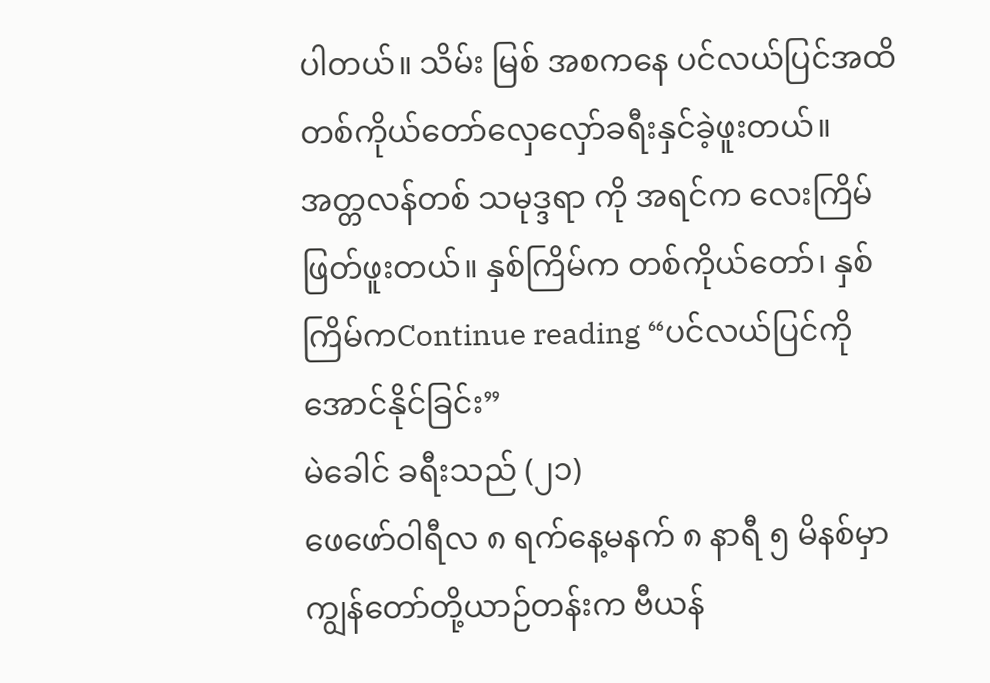ပါတယ်။ သိမ်း မြစ် အစကနေ ပင်လယ်ပြင်အထိ တစ်ကိုယ်တော်လှေလှော်ခရီးနှင်ခဲ့ဖူးတယ်။ အတ္တလန်တစ် သမုဒ္ဒရာ ကို အရင်က လေးကြိမ်ဖြတ်ဖူးတယ်။ နှစ်ကြိမ်က တစ်ကိုယ်တော်၊ နှစ်ကြိမ်ကContinue reading “ပင်လယ်ပြင်ကို အောင်နိုင်ခြင်း”
မဲခေါင် ခရီးသည် (၂၁)
ဖေဖော်ဝါရီလ ၈ ရက်နေ့မနက် ၈ နာရီ ၅ မိနစ်မှာ ကျွန်တော်တို့ယာဉ်တန်းက ဗီယန်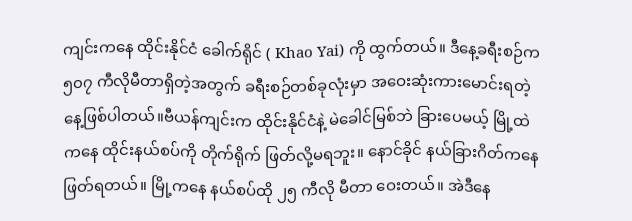ကျင်းကနေ ထိုင်းနိုင်ငံ ခေါက်ရိုင် ( Khao Yai) ကို ထွက်တယ်။ ဒီနေ့ခရီးစဉ်က ၅၀၇ ကီလိုမီတာရှိတဲ့အတွက် ခရီးစဉ်တစ်ခုလုံးမှာ အဝေးဆုံးကားမောင်းရတဲ့နေ့ဖြစ်ပါတယ်။ဗီယန်ကျင်းက ထိုင်းနိုင်ငံနဲ့ မဲခေါင်မြစ်ဘဲ ခြားပေမယ့် မြို့ထဲကနေ ထိုင်းနယ်စပ်ကို တိုက်ရိုက် ဖြတ်လို့မရဘူး။ နောင်ခိုင် နယ်ခြားဂိတ်ကနေဖြတ်ရတယ်။ မြို့ကနေ နယ်စပ်ထို ၂၅ ကီလို မီတာ ဝေးတယ်။ အဲဒီနေ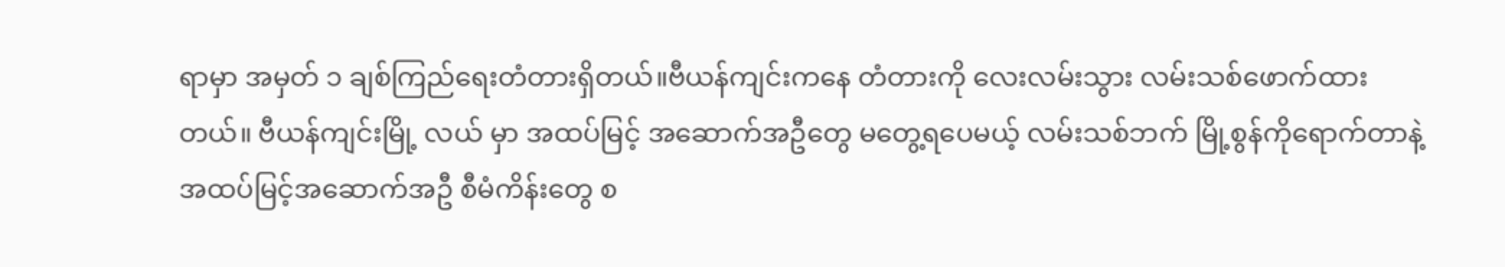ရာမှာ အမှတ် ၁ ချစ်ကြည်ရေးတံတားရှိတယ်။ဗီယန်ကျင်းကနေ တံတားကို လေးလမ်းသွား လမ်းသစ်ဖောက်ထားတယ်။ ဗီယန်ကျင်းမြို့ လယ် မှာ အထပ်မြင့် အဆောက်အဦတွေ မတွေ့ရပေမယ့် လမ်းသစ်ဘက် မြို့စွန်ကိုရောက်တာနဲ့ အထပ်မြင့်အဆောက်အဦ စီမံကိန်းတွေ စ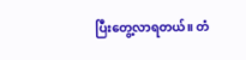ပြီးတွေ့လာရတယ်။ တံ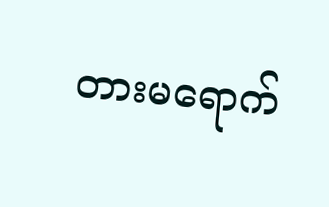တားမရောက်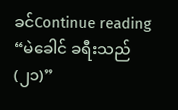ခင်Continue reading “မဲခေါင် ခရီးသည် (၂၁)”